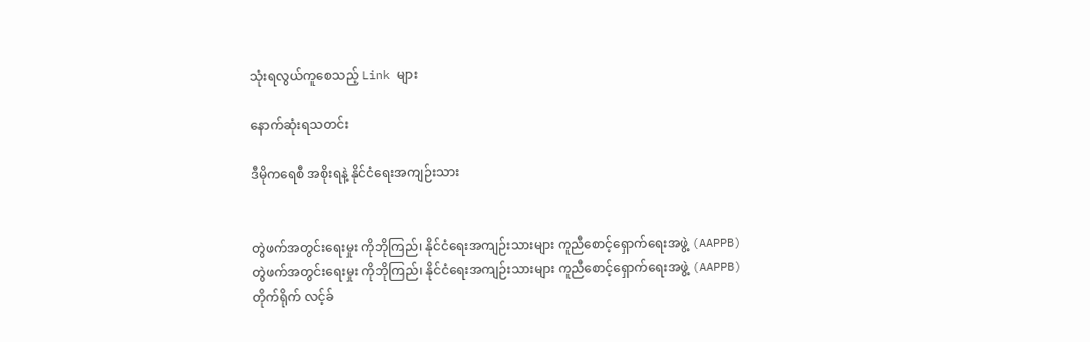သုံးရလွယ်ကူစေသည့် Link များ

နောက်ဆုံးရသတင်း

ဒီမိုကရေစီ အစိုးရနဲ့ နိုင်ငံရေးအကျဉ်းသား


တွဲဖက်အတွင်းရေးမှုး ကိုဘိုကြည်၊ နိုင်ငံရေးအကျဉ်းသားများ ကူညီစောင့်ရှောက်ရေးအဖွဲ့ (AAPPB)
တွဲဖက်အတွင်းရေးမှုး ကိုဘိုကြည်၊ နိုင်ငံရေးအကျဉ်းသားများ ကူညီစောင့်ရှောက်ရေးအဖွဲ့ (AAPPB)
တိုက်ရိုက် လင့်ခ်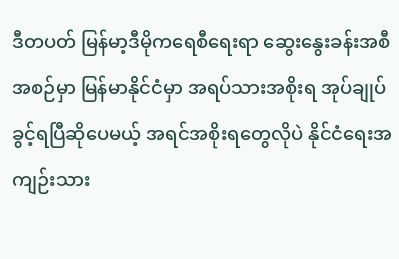ဒီတပတ် မြန်မာ့ဒီမိုကရေစီရေးရာ ဆွေးနွေးခန်းအစီအစဉ်မှာ မြန်မာနိုင်ငံမှာ အရပ်သားအစိုးရ အုပ်ချုပ်ခွင့်ရပြီဆိုပေမယ့် အရင်အစိုးရတွေလိုပဲ နိုင်ငံရေးအကျဉ်းသား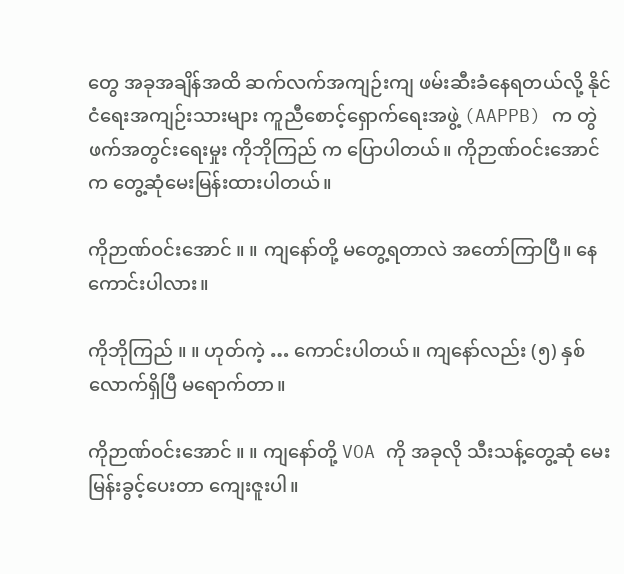တွေ အခုအချိန်အထိ ဆက်လက်အကျဉ်းကျ ဖမ်းဆီးခံနေရတယ်လို့ နိုင်ငံရေးအကျဉ်းသားများ ကူညီစောင့်ရှောက်ရေးအဖွဲ့ (AAPPB) က တွဲဖက်အတွင်းရေးမှုး ကိုဘိုကြည် က ပြောပါတယ်။ ကိုဉာဏ်ဝင်းအောင် က တွေ့ဆုံမေးမြန်းထားပါတယ်။

ကိုဉာဏ်ဝင်းအောင် ။ ။ ကျနော်တို့ မတွေ့ရတာလဲ အတော်ကြာပြီ။ နေကောင်းပါလား။

ကိုဘိုကြည် ။ ။ ဟုတ်ကဲ့ … ကောင်းပါတယ်။ ကျနော်လည်း (၅) နှစ်လောက်ရှိပြီ မရောက်တာ။

ကိုဉာဏ်ဝင်းအောင် ။ ။ ကျနော်တို့ VOA ကို အခုလို သီးသန့်တွေ့ဆုံ မေးမြန်းခွင့်ပေးတာ ကျေးဇူးပါ။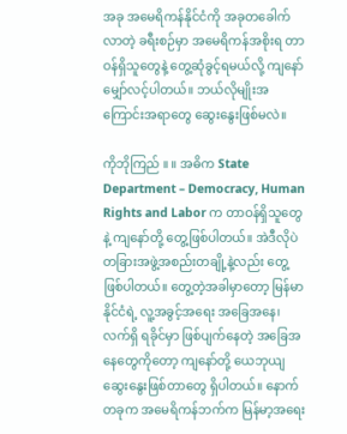အခု အမေရိကန်နိုင်ငံကို အခုတခေါက်လာတဲ့ ခရီးစဉ်မှာ အမေရိကန်အစိုးရ တာဝန်ရှိသူတွေနဲ့ တွေ့ဆုံခွင့်ရမယ်လို့ ကျနော် မျှော်လင့်ပါတယ်။ ဘယ်လိုမျိုးအကြောင်းအရာတွေ ဆွေးနွေးဖြစ်မလဲ။

ကိုဘိုကြည် ။ ။ အဓိက State Department – Democracy, Human Rights and Labor က တာဝန်ရှိသူတွေနဲ့ ကျနော်တို့ တွေ့ဖြစ်ပါတယ်။ အဲဒီလိုပဲ တခြားအဖွဲ့အစည်းတချို့နဲ့လည်း တွေ့ဖြစ်ပါတယ်။ တွေ့တဲ့အခါမှာတော့ မြန်မာနိုင်ငံရဲ့ လူ့အခွင့်အရေး အခြေအနေ၊ လက်ရှိ ရခိုင်မှာ ဖြစ်ပျက်နေတဲ့ အခြေအနေတွေကိုတော့ ကျနော်တို့ ယေဘုယျ ဆွေးနွေးဖြစ်တာတွေ ရှိပါတယ်။ နောက်တခုက အမေရိကန်ဘက်က မြန်မာ့အရေး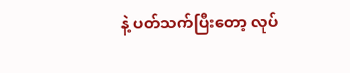နဲ့ ပတ်သက်ပြီးတော့ လုပ်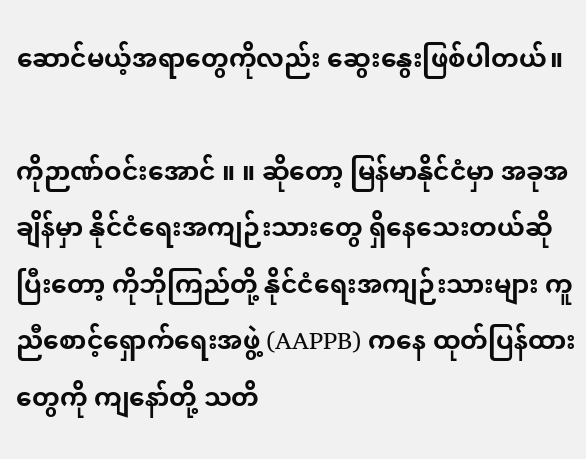ဆောင်မယ့်အရာတွေကိုလည်း ဆွေးနွေးဖြစ်ပါတယ်။

ကိုဉာဏ်ဝင်းအောင် ။ ။ ဆိုတော့ မြန်မာနိုင်ငံမှာ အခုအချိန်မှာ နိုင်ငံရေးအကျဉ်းသားတွေ ရှိနေသေးတယ်ဆိုပြီးတော့ ကိုဘိုကြည်တို့ နိုင်ငံရေးအကျဉ်းသားများ ကူညီစောင့်ရှောက်ရေးအဖွဲ့ (AAPPB) ကနေ ထုတ်ပြန်ထားတွေကို ကျနော်တို့ သတိ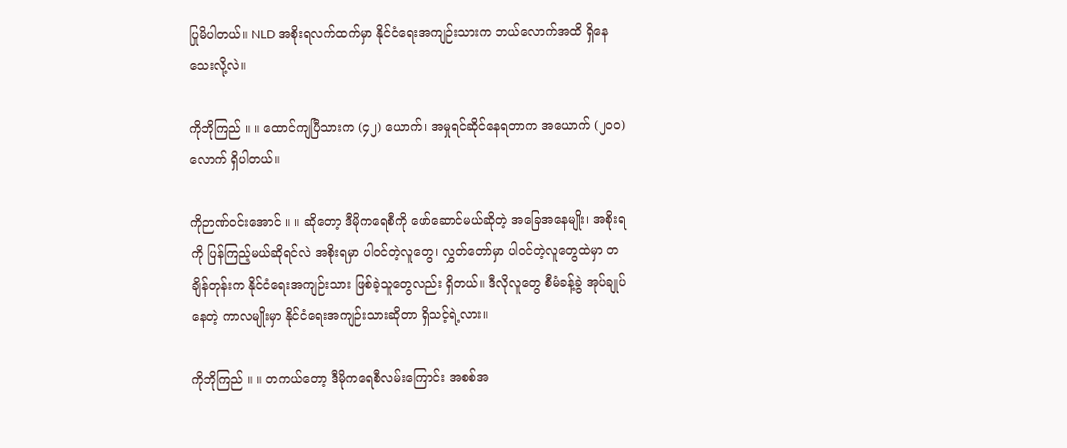ပြုမိပါတယ်။ NLD အစိုးရလက်ထက်မှာ နိုင်ငံရေးအကျဉ်းသားက ဘယ်လောက်အထိ ရှိနေသေးလို့လဲ။

ကိုဘိုကြည် ။ ။ ထောင်ကျပြီသားက (၄၂) ယောက်၊ အမှုရင်ဆိုင်နေရတာက အယောက် (၂၀၀) လောက် ရှိပါတယ်။

ကိုဉာဏ်ဝင်းအောင် ။ ။ ဆိုတော့ ဒီမိုကရေစီကို ဖော်ဆောင်မယ်ဆိုတဲ့ အခြေအနေမျိုး၊ အစိုးရကို ပြန်ကြည့်မယ်ဆိုရင်လဲ အစိုးရမှာ ပါဝင်တဲ့လူတွေ၊ လွှတ်တော်မှာ ပါဝင်တဲ့လူတွေထဲမှာ တချိန်တုန်းက နိုင်ငံရေးအကျဉ်းသား ဖြစ်ခဲ့သူတွေလည်း ရှိတယ်။ ဒီလိုလူတွေ စီမံခန့်ခွဲ အုပ်ချုပ်နေတဲ့ ကာလမျိုးမှာ နိုင်ငံရေးအကျဉ်းသားဆိုတာ ရှိသင့်ရဲ့လား။

ကိုဘိုကြည် ။ ။ တကယ်တော့ ဒီမိုကရေစီလမ်းကြောင်း အစစ်အ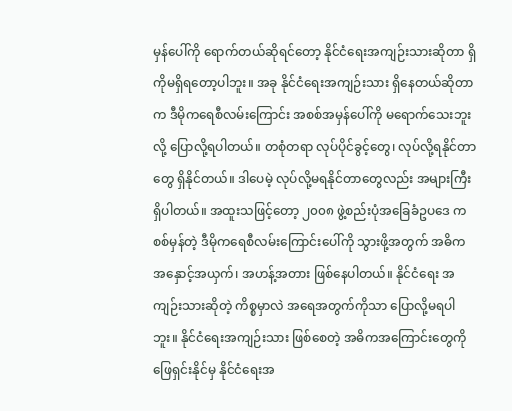မှန်ပေါ်ကို ရောက်တယ်ဆိုရင်တော့ နိုင်ငံရေးအကျဉ်းသားဆိုတာ ရှိကိုမရှိရတော့ပါဘူး။ အခု နိုင်ငံရေးအကျဉ်းသား ရှိနေတယ်ဆိုတာက ဒီမိုကရေစီလမ်းကြောင်း အစစ်အမှန်ပေါ်ကို မရောက်သေးဘူးလို့ ပြောလို့ရပါတယ်။ တစုံတရာ လုပ်ပိုင်ခွင့်တွေ၊ လုပ်လို့ရနိုင်တာတွေ ရှိနိုင်တယ်။ ဒါပေမဲ့ လုပ်လို့မရနိုင်တာတွေလည်း အများကြီး ရှိပါတယ်။ အထူးသဖြင့်တော့ ၂၀၀၈ ဖွဲ့စည်းပုံအခြေခံဥပဒေ က စစ်မှန်တဲ့ ဒီမိုကရေစီလမ်းကြောင်းပေါ်ကို သွားဖို့အတွက် အဓိက အနှောင့်အယှက်၊ အဟန့်အတား ဖြစ်နေပါတယ်။ နိုင်ငံရေး အကျဉ်းသားဆိုတဲ့ ကိစ္စမှာလဲ အရေအတွက်ကိုသာ ပြောလို့မရပါဘူး။ နိုင်ငံရေးအကျဉ်းသား ဖြစ်စေတဲ့ အဓိကအကြောင်းတွေကို ဖြေရှင်းနိုင်မှ နိုင်ငံရေးအ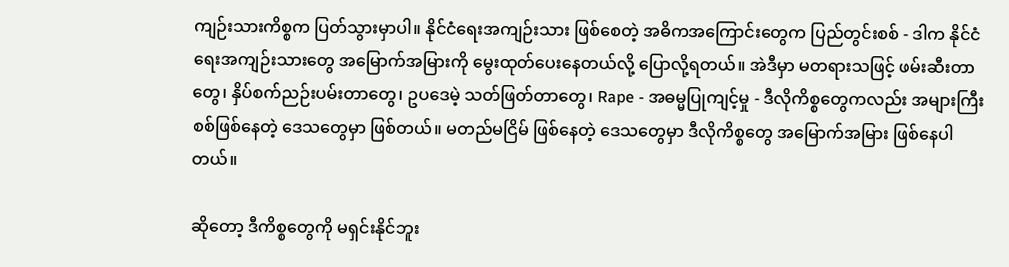ကျဉ်းသားကိစ္စက ပြတ်သွားမှာပါ။ နိုင်ငံရေးအကျဉ်းသား ဖြစ်စေတဲ့ အဓိကအကြောင်းတွေက ပြည်တွင်းစစ် - ဒါက နိုင်ငံရေးအကျဉ်းသားတွေ အမြောက်အမြားကို မွေးထုတ်ပေးနေတယ်လို့ ပြောလို့ရတယ်။ အဲဒီမှာ မတရားသဖြင့် ဖမ်းဆီးတာတွေ၊ နှိပ်စက်ညဉ်းပမ်းတာတွေ၊ ဥပဒေမဲ့ သတ်ဖြတ်တာတွေ၊ Rape - အဓမ္မပြုကျင့်မှု - ဒီလိုကိစ္စတွေကလည်း အများကြီး စစ်ဖြစ်နေတဲ့ ဒေသတွေမှာ ဖြစ်တယ်။ မတည်မငြိမ် ဖြစ်နေတဲ့ ဒေသတွေမှာ ဒီလိုကိစ္စတွေ အမြောက်အမြား ဖြစ်နေပါတယ်။

ဆိုတော့ ဒီကိစ္စတွေကို မရှင်းနိုင်ဘူး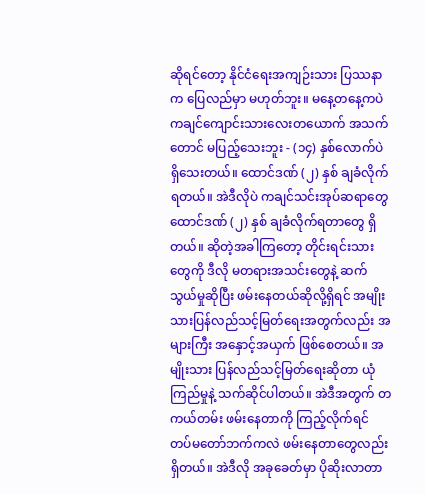ဆိုရင်တော့ နိုင်ငံရေးအကျဉ်းသား ပြဿနာက ပြေလည်မှာ မဟုတ်ဘူး။ မနေ့တနေ့ကပဲ ကချင်ကျောင်းသားလေးတယောက် အသက်တောင် မပြည့်သေးဘူး - (၁၄) နှစ်လောက်ပဲ ရှိသေးတယ်။ ထောင်ဒဏ် (၂) နှစ် ချခံလိုက်ရတယ်။ အဲဒီလိုပဲ ကချင်သင်းအုပ်ဆရာတွေ ထောင်ဒဏ် (၂) နှစ် ချခံလိုက်ရတာတွေ ရှိတယ်။ ဆိုတဲ့အခါကြတော့ တိုင်းရင်းသားတွေကို ဒီလို မတရားအသင်းတွေနဲ့ ဆက်သွယ်မှုဆိုပြီး ဖမ်းနေတယ်ဆိုလို့ရှိရင် အမျိုးသားပြန်လည်သင့်မြတ်ရေးအတွက်လည်း အများကြီး အနှောင့်အယှက် ဖြစ်စေတယ်။ အမျိုးသား ပြန်လည်သင့်မြတ်ရေးဆိုတာ ယုံကြည်မှုနဲ့ သက်ဆိုင်ပါတယ်။ အဲဒီအတွက် တကယ်တမ်း ဖမ်းနေတာကို ကြည့်လိုက်ရင် တပ်မတော်ဘက်ကလဲ ဖမ်းနေတာတွေလည်း ရှိတယ်။ အဲဒီလို အခုခေတ်မှာ ပိုဆိုးလာတာ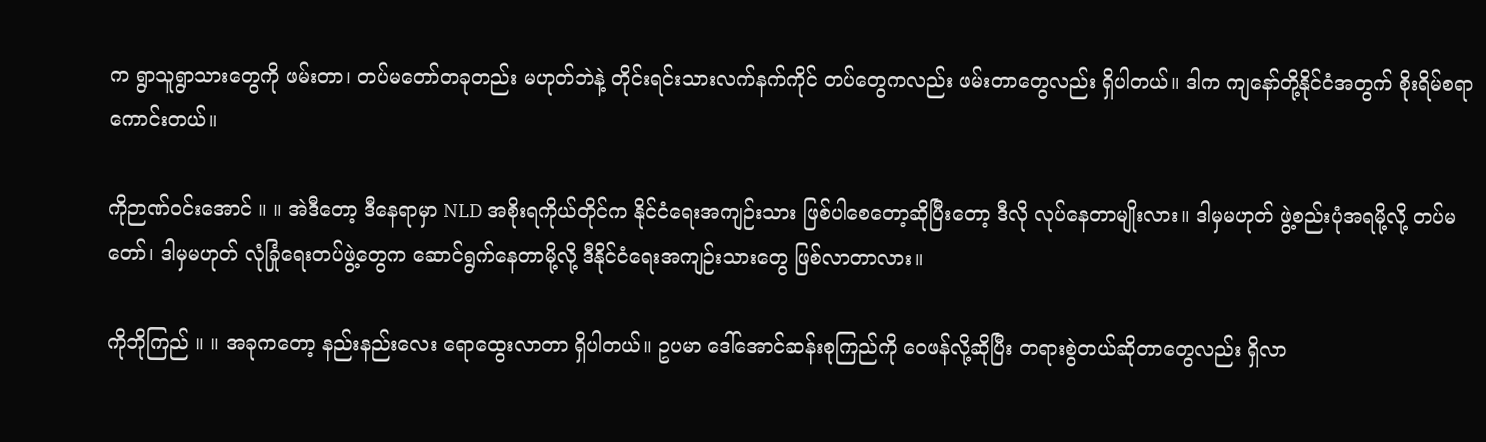က ရွာသူရွာသားတွေကို ဖမ်းတာ၊ တပ်မတော်တခုတည်း မဟုတ်ဘဲနဲ့ တိုင်းရင်းသားလက်နက်ကိုင် တပ်တွေကလည်း ဖမ်းတာတွေလည်း ရှိပါတယ်။ ဒါက ကျနော်တို့နိုင်ငံအတွက် စိုးရိမ်စရာ ကောင်းတယ်။

ကိုဉာဏ်ဝင်းအောင် ။ ။ အဲဒီတော့ ဒီနေရာမှာ NLD အစိုးရကိုယ်တိုင်က နိုင်ငံရေးအကျဉ်းသား ဖြစ်ပါစေတော့ဆိုပြီးတော့ ဒီလို လုပ်နေတာမျိုးလား။ ဒါမှမဟုတ် ဖွဲ့စည်းပုံအရမို့လို့ တပ်မတော်၊ ဒါမှမဟုတ် လုံခြုံရေးတပ်ဖွဲ့တွေက ဆောင်ရွက်နေတာမို့လို့ ဒီနိုင်ငံရေးအကျဉ်းသားတွေ ဖြစ်လာတာလား။

ကိုဘိုကြည် ။ ။ အခုကတော့ နည်းနည်းလေး ရောထွေးလာတာ ရှိပါတယ်။ ဥပမာ ဒေါ်အောင်ဆန်းစုကြည်ကို ဝေဖန်လို့ဆိုပြီး တရားစွဲတယ်ဆိုတာတွေလည်း ရှိလာ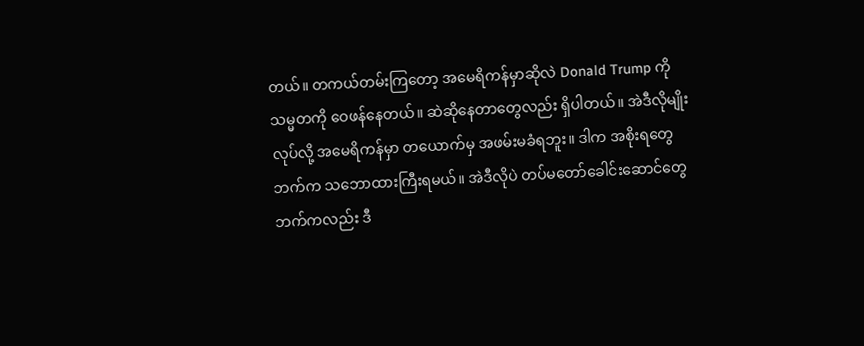တယ်။ တကယ်တမ်းကြတော့ အမေရိကန်မှာဆိုလဲ Donald Trump ကို သမ္မတကို ဝေဖန်နေတယ်။ ဆဲဆိုနေတာတွေလည်း ရှိပါတယ်။ အဲဒီလိုမျိုးလုပ်လို့ အမေရိကန်မှာ တယောက်မှ အဖမ်းမခံရဘူး။ ဒါက အစိုးရတွေဘက်က သဘောထားကြီးရမယ်။ အဲဒီလိုပဲ တပ်မတော်ခေါင်းဆောင်တွေဘက်ကလည်း ဒီ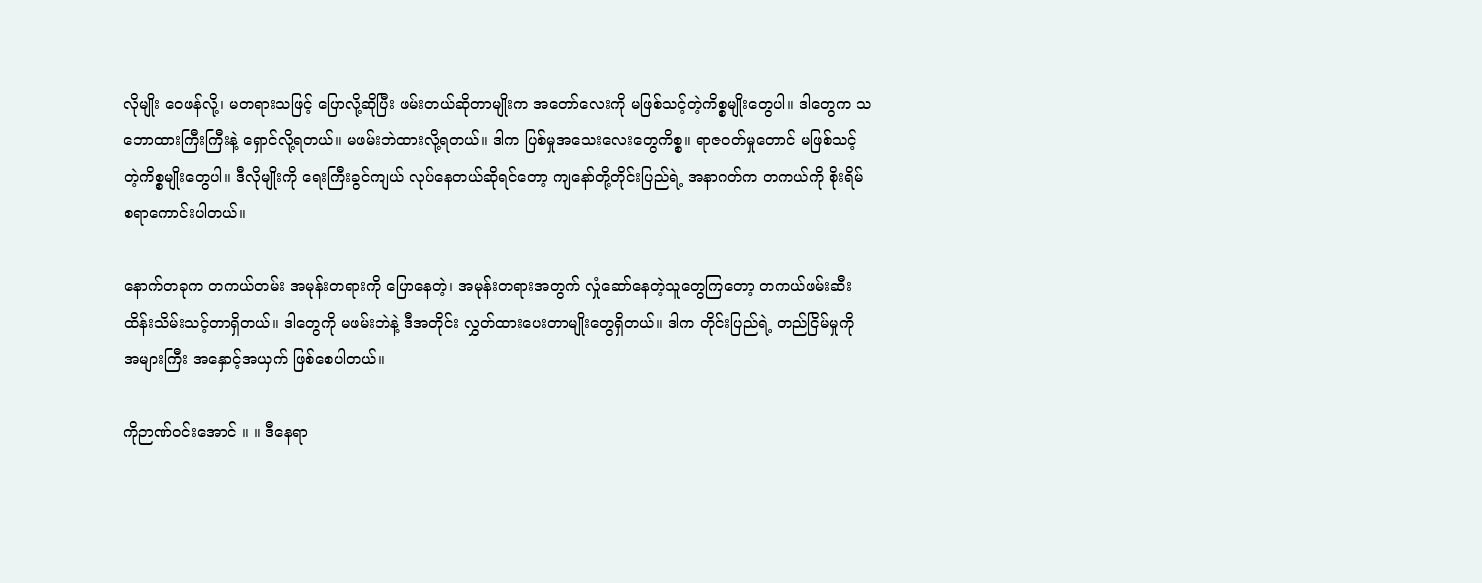လိုမျိုး ဝေဖန်လို့၊ မတရားသဖြင့် ပြောလို့ဆိုပြီး ဖမ်းတယ်ဆိုတာမျိုးက အတော်လေးကို မဖြစ်သင့်တဲ့ကိစ္စမျိုးတွေပါ။ ဒါတွေက သဘောထားကြီးကြီးနဲ့ ရှောင်လို့ရတယ်။ မဖမ်းဘဲထားလို့ရတယ်။ ဒါက ပြစ်မှုအသေးလေးတွေကိစ္စ။ ရာဇဝတ်မှုတောင် မဖြစ်သင့်တဲ့ကိစ္စမျိုးတွေပါ။ ဒီလိုမျိုးကို ရေးကြီးခွင်ကျယ် လုပ်နေတယ်ဆိုရင်တော့ ကျနော်တို့တိုင်းပြည်ရဲ့ အနာဂတ်က တကယ်ကို စိုးရိမ်စရာကောင်းပါတယ်။

နောက်တခုက တကယ်တမ်း အမုန်းတရားကို ပြောနေတဲ့၊ အမုန်းတရားအတွက် လှုံဆော်နေတဲ့သူတွေကြတော့ တကယ်ဖမ်းဆီးထိန်းသိမ်းသင့်တာရှိတယ်။ ဒါတွေကို မဖမ်းဘဲနဲ့ ဒီအတိုင်း လွှတ်ထားပေးတာမျိုးတွေရှိတယ်။ ဒါက တိုင်းပြည်ရဲ့ တည်ငြိမ်မှုကို အများကြီး အနှောင့်အယှက် ဖြစ်စေပါတယ်။

ကိုဉာဏ်ဝင်းအောင် ။ ။ ဒီနေရာ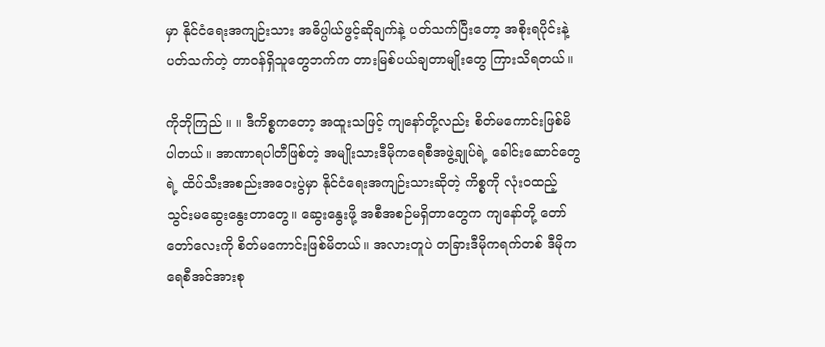မှာ နိုင်ငံရေးအကျဉ်းသား အဓိပ္ပါယ်ဖွင့်ဆိုချက်နဲ့ ပတ်သက်ပြီးတော့ အစိုးရပိုင်းနဲ့ ပတ်သက်တဲ့ တာဝန်ရှိသူတွေဘက်က တားမြစ်ပယ်ချတာမျိုးတွေ ကြားသိရတယ်။

ကိုဘိုကြည် ။ ။ ဒီကိစ္စကတော့ အထူးသဖြင့် ကျနော်တို့လည်း စိတ်မကောင်းဖြစ်မိပါတယ်။ အာဏာရပါတီဖြစ်တဲ့ အမျိုးသားဒီမိုကရေစီအဖွဲ့ချုပ်ရဲ့ ခေါင်းဆောင်တွေရဲ့ ထိပ်သီးအစည်းအဝေးပွဲမှာ နိုင်ငံရေးအကျဉ်းသားဆိုတဲ့ ကိစ္စကို လုံးဝထည့်သွင်းမဆွေးနွေးတာတွေ။ ဆွေးနွေးဖို့ အစီအစဉ်မရှိတာတွေက ကျနော်တို့ တော်တော်လေးကို စိတ်မကောင်းဖြစ်မိတယ်။ အလားတူပဲ တခြားဒီမိုကရက်တစ် ဒီမိုကရေစီအင်အားစု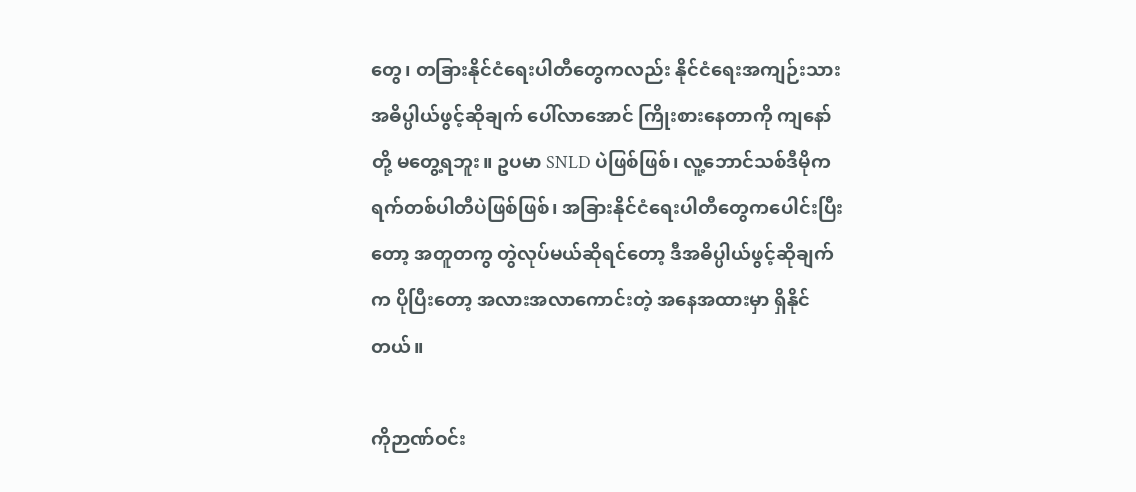တွေ၊ တခြားနိုင်ငံရေးပါတီတွေကလည်း နိုင်ငံရေးအကျဉ်းသား အဓိပ္ပါယ်ဖွင့်ဆိုချက် ပေါ်လာအောင် ကြိုးစားနေတာကို ကျနော်တို့ မတွေ့ရဘူး။ ဥပမာ SNLD ပဲဖြစ်ဖြစ်၊ လူ့ဘောင်သစ်ဒီမိုကရက်တစ်ပါတီပဲဖြစ်ဖြစ်၊ အခြားနိုင်ငံရေးပါတီတွေကပေါင်းပြီးတော့ အတူတကွ တွဲလုပ်မယ်ဆိုရင်တော့ ဒီအဓိပ္ပါယ်ဖွင့်ဆိုချက်က ပိုပြီးတော့ အလားအလာကောင်းတဲ့ အနေအထားမှာ ရှိနိုင်တယ်။

ကိုဉာဏ်ဝင်း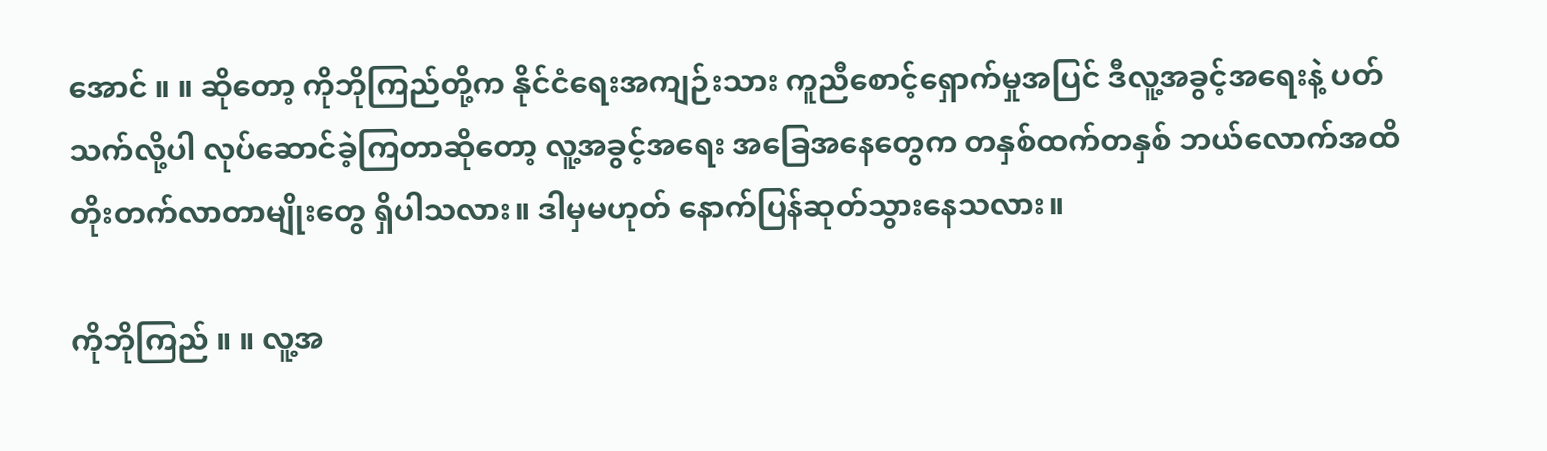အောင် ။ ။ ဆိုတော့ ကိုဘိုကြည်တို့က နိုင်ငံရေးအကျဉ်းသား ကူညီစောင့်ရှောက်မှုအပြင် ဒီလူ့အခွင့်အရေးနဲ့ ပတ်သက်လို့ပါ လုပ်ဆောင်ခဲ့ကြတာဆိုတော့ လူ့အခွင့်အရေး အခြေအနေတွေက တနှစ်ထက်တနှစ် ဘယ်လောက်အထိ တိုးတက်လာတာမျိုးတွေ ရှိပါသလား။ ဒါမှမဟုတ် နောက်ပြန်ဆုတ်သွားနေသလား။

ကိုဘိုကြည် ။ ။ လူ့အ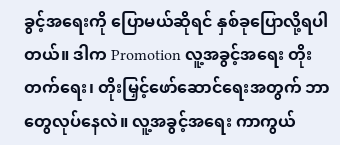ခွင့်အရေးကို ပြောမယ်ဆိုရင် နှစ်ခုပြောလို့ရပါတယ်။ ဒါက Promotion လူ့အခွင့်အရေး တိုးတက်ရေး၊ တိုးမြှင့်ဖော်ဆောင်ရေးအတွက် ဘာတွေလုပ်နေလဲ။ လူ့အခွင့်အရေး ကာကွယ်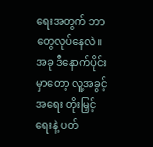ရေးအတွက် ဘာတွေလုပ်နေလဲ။ အခု ဒီနောက်ပိုင်းမှာတော့ လူ့အခွင့်အရေး တိုးမြှင့်ရေးနဲ့ ပတ်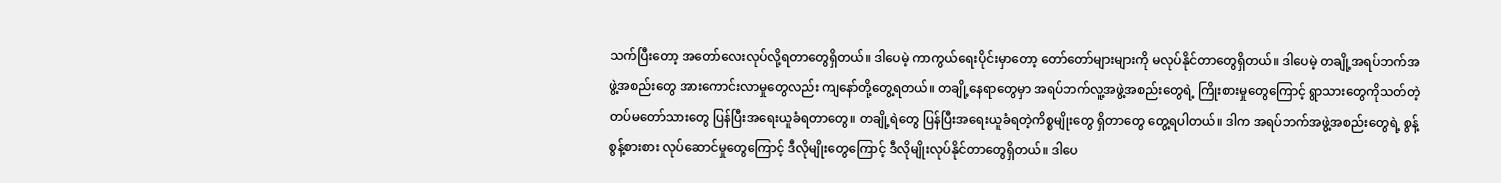သက်ပြီးတော့ အတော်လေးလုပ်လို့ရတာတွေရှိတယ်။ ဒါပေမဲ့ ကာကွယ်ရေးပိုင်းမှာတော့ တော်တော်များများကို မလုပ်နိုင်တာတွေရှိတယ်။ ဒါပေမဲ့ တချို့အရပ်ဘက်အဖွဲ့အစည်းတွေ အားကောင်းလာမှုတွေလည်း ကျနော်တို့တွေ့ရတယ်။ တချို့နေရာတွေမှာ အရပ်ဘက်လူ့အဖွဲ့အစည်းတွေရဲ့ ကြိုးစားမှုတွေကြောင့် ရွာသားတွေကိုသတ်တဲ့ တပ်မတော်သားတွေ ပြန်ပြီးအရေးယူခံရတာတွေ။ တချို့ရဲတွေ ပြန်ပြီးအရေးယူခံရတဲ့ကိစ္စမျိုးတွေ ရှိတာတွေ တွေ့ရပါတယ်။ ဒါက အရပ်ဘက်အဖွဲ့အစည်းတွေရဲ့ စွန့်စွန့်စားစား လုပ်ဆောင်မှုတွေကြောင့် ဒီလိုမျိုးတွေကြောင့် ဒီလိုမျိုးလုပ်နိုင်တာတွေရှိတယ်။ ဒါပေ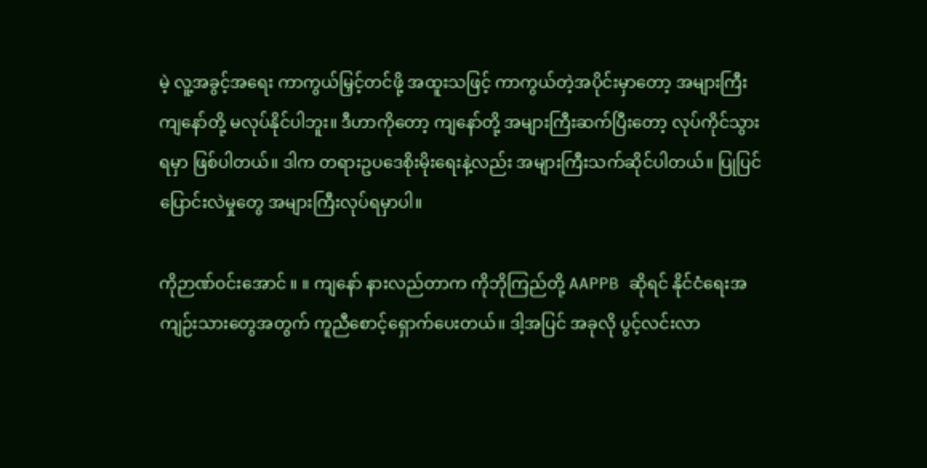မဲ့ လူ့အခွင့်အရေး ကာကွယ်မြှင့်တင်ဖို့ အထူးသဖြင့် ကာကွယ်တဲ့အပိုင်းမှာတော့ အများကြီး ကျနော်တို့ မလုပ်နိုင်ပါဘူး။ ဒီဟာကိုတော့ ကျနော်တို့ အများကြီးဆက်ပြီးတော့ လုပ်ကိုင်သွားရမှာ ဖြစ်ပါတယ်။ ဒါက တရားဥပဒေစိုးမိုးရေးနဲ့လည်း အများကြီးသက်ဆိုင်ပါတယ်။ ပြုပြင်ပြောင်းလဲမှုတွေ အများကြီးလုပ်ရမှာပါ။

ကိုဉာဏ်ဝင်းအောင် ။ ။ ကျနော် နားလည်တာက ကိုဘိုကြည်တို့ AAPPB ဆိုရင် နိုင်ငံရေးအကျဉ်းသားတွေအတွက် ကူညီစောင့်ရှောက်ပေးတယ်။ ဒါ့အပြင် အခုလို ပွင့်လင်းလာ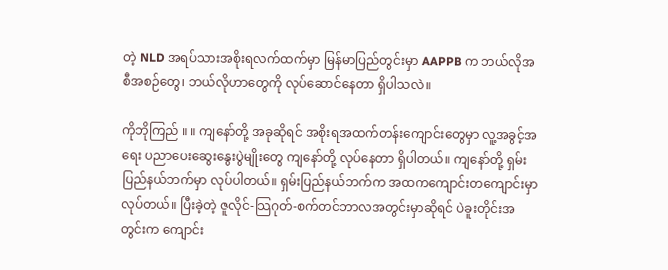တဲ့ NLD အရပ်သားအစိုးရလက်ထက်မှာ မြန်မာပြည်တွင်းမှာ AAPPB က ဘယ်လိုအစီအစဉ်တွေ၊ ဘယ်လိုဟာတွေကို လုပ်ဆောင်နေတာ ရှိပါသလဲ။

ကိုဘိုကြည် ။ ။ ကျနော်တို့ အခုဆိုရင် အစိုးရအထက်တန်းကျောင်းတွေမှာ လူ့အခွင့်အရေး ပညာပေးဆွေးနွေးပွဲမျိုးတွေ ကျနော်တို့ လုပ်နေတာ ရှိပါတယ်။ ကျနော်တို့ ရှမ်းပြည်နယ်ဘက်မှာ လုပ်ပါတယ်။ ရှမ်းပြည်နယ်ဘက်က အထကကျောင်းတကျောင်းမှာ လုပ်တယ်။ ပြီးခဲ့တဲ့ ဇူလိုင်-သြဂုတ်-စက်တင်ဘာလအတွင်းမှာဆိုရင် ပဲခူးတိုင်းအတွင်းက ကျောင်း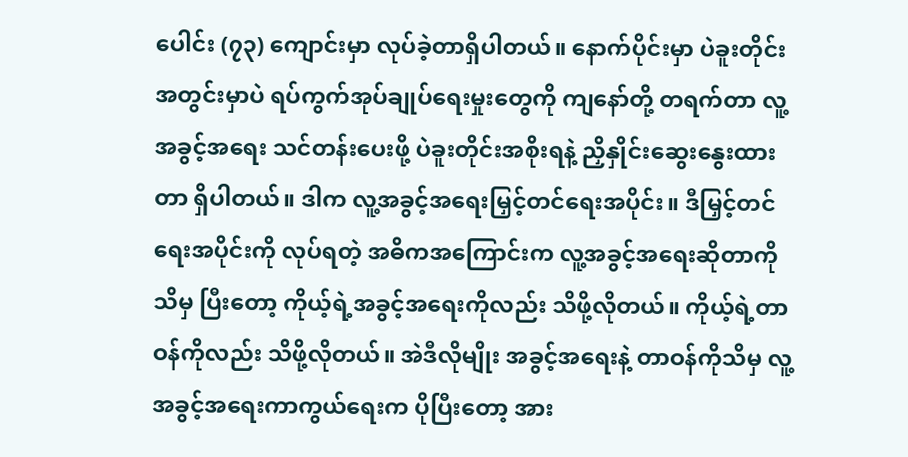ပေါင်း (၇၃) ကျောင်းမှာ လုပ်ခဲ့တာရှိပါတယ်။ နောက်ပိုင်းမှာ ပဲခူးတိုင်းအတွင်းမှာပဲ ရပ်ကွက်အုပ်ချုပ်ရေးမှုးတွေကို ကျနော်တို့ တရက်တာ လူ့အခွင့်အရေး သင်တန်းပေးဖို့ ပဲခူးတိုင်းအစိုးရနဲ့ ညှိနှိုင်းဆွေးနွေးထားတာ ရှိပါတယ်။ ဒါက လူ့အခွင့်အရေးမြှင့်တင်ရေးအပိုင်း။ ဒီမြှင့်တင်ရေးအပိုင်းကို လုပ်ရတဲ့ အဓိကအကြောင်းက လူ့အခွင့်အရေးဆိုတာကိုသိမှ ပြီးတော့ ကိုယ့်ရဲ့အခွင့်အရေးကိုလည်း သိဖို့လိုတယ်။ ကိုယ့်ရဲ့တာဝန်ကိုလည်း သိဖို့လိုတယ်။ အဲဒီလိုမျိုး အခွင့်အရေးနဲ့ တာဝန်ကိုသိမှ လူ့အခွင့်အရေးကာကွယ်ရေးက ပိုပြီးတော့ အား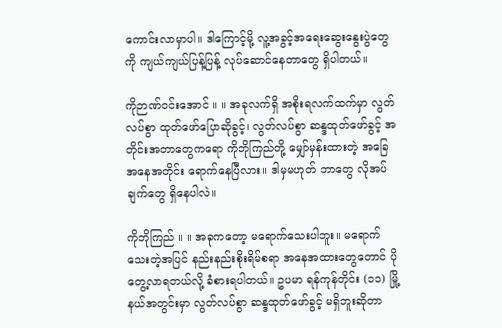ကောင်းလာမှာပါ။ ဒါကြောင့်မို့ လူ့အခွင့်အရေးဆွေးနွေးပွဲတွေကို ကျယ်ကျယ်ပြန့်ပြန့် လုပ်ဆောင်နေတာတွေ ရှိပါတယ်။

ကိုဉာဏ်ဝင်းအောင် ။ ။ အခုလက်ရှိ အစိုးရလက်ထက်မှာ လွတ်လပ်စွာ ထုတ်ဖော်ပြောဆိုခွင့်၊ လွတ်လပ်စွာ ဆန္ဒထုတ်ဖော်ခွင့် အတိုင်းအတာတွေကရော ကိုဘိုကြည်တို့ မျှော်မှန်းထားတဲ့ အခြေအနေအတိုင်း ရောက်နေပြီလား။ ဒါမှမဟုတ် ဘာတွေ လိုအပ်ချက်တွေ ရှိနေပါလဲ။

ကိုဘိုကြည် ။ ။ အခုကတော့ မရောက်သေးပါဘူး။ မရောက်သေးတဲ့အပြင် နည်းနည်းစိုးရိမ်စရာ အနေအထားတွေတောင် ပိုတွေ့လာရတယ်လို့ ခံစားရပါတယ်။ ဥပမာ ရန်ကုန်တိုင်း (၁၁) မြို့နယ်အတွင်းမှာ လွတ်လပ်စွာ ဆန္ဒထုတ်ဖော်ခွင့် မရှိဘူးဆိုတာ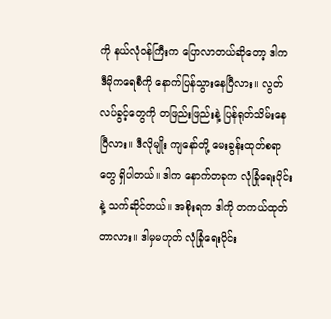ကို နယ်လုံဝန်ကြီးက ပြောလာတယ်ဆိုတော့ ဒါက ဒီမိုကရေစီကို နောက်ပြန်သွားနေပြီလား။ လွတ်လပ်ခွင့်တွေကို တဖြည်းဖြည်းနဲ့ ပြန်ရုတ်သိမ်းနေပြီလား။ ဒီလိုမျိုး ကျနော်တို့ မေးခွန်းထုတ်စရာတွေ ရှိပါတယ်။ ဒါက နောက်တခုက လုံခြုံရေးပိုင်းနဲ့ သက်ဆိုင်တယ်။ အစိုးရက ဒါကို တကယ်ထုတ်တာလား။ ဒါမှမဟုတ် လုံခြုံရေးပိုင်း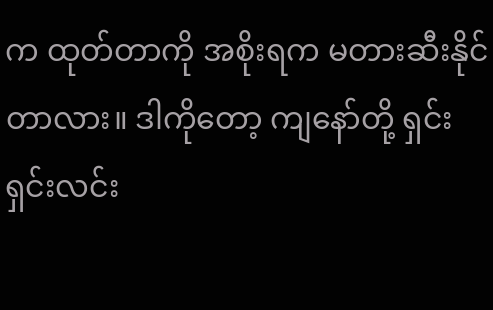က ထုတ်တာကို အစိုးရက မတားဆီးနိုင်တာလား။ ဒါကိုတော့ ကျနော်တို့ ရှင်းရှင်းလင်း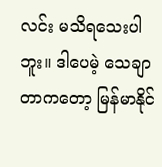လင်း မသိရသေးပါဘူး။ ဒါပေမဲ့ သေချာတာကတော့ မြန်မာနိုင်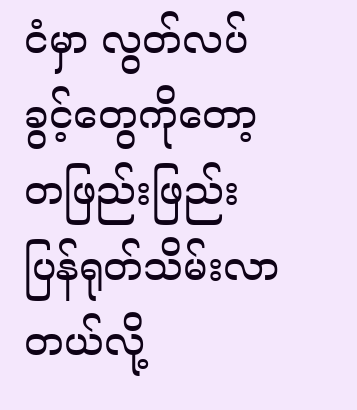ငံမှာ လွတ်လပ်ခွင့်တွေကိုတော့ တဖြည်းဖြည်း ပြန်ရုတ်သိမ်းလာတယ်လို့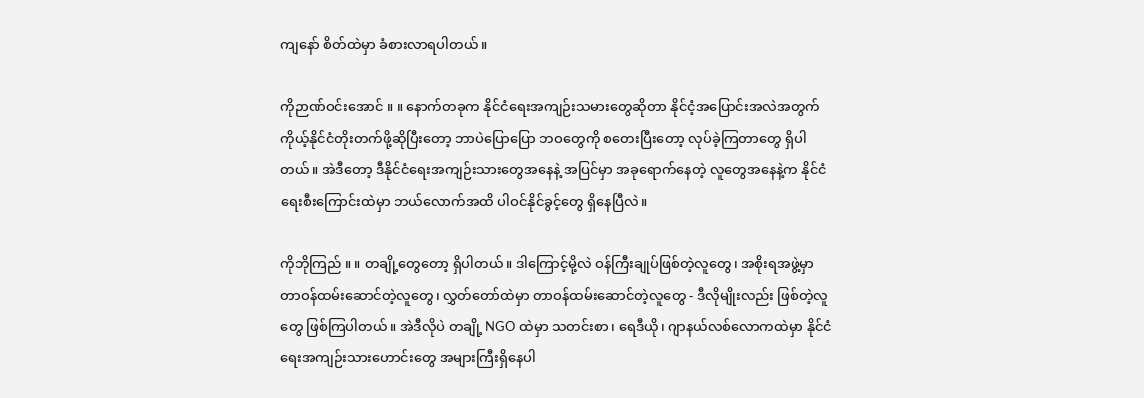ကျနော် စိတ်ထဲမှာ ခံစားလာရပါတယ်။

ကိုဉာဏ်ဝင်းအောင် ။ ။ နောက်တခုက နိုင်ငံရေးအကျဉ်းသမားတွေဆိုတာ နိုင်ငံ့အပြောင်းအလဲအတွက် ကိုယ့်နိုင်ငံတိုးတက်ဖို့ဆိုပြီးတော့ ဘာပဲပြောပြော ဘဝတွေကို စတေးပြီးတော့ လုပ်ခဲ့ကြတာတွေ ရှိပါတယ်။ အဲဒီတော့ ဒီနိုင်ငံရေးအကျဉ်းသားတွေအနေနဲ့ အပြင်မှာ အခုရောက်နေတဲ့ လူတွေအနေနဲ့က နိုင်ငံရေးစီးကြောင်းထဲမှာ ဘယ်လောက်အထိ ပါဝင်နိုင်ခွင့်တွေ ရှိနေပြီလဲ။

ကိုဘိုကြည် ။ ။ တချို့တွေတော့ ရှိပါတယ်။ ဒါကြောင့်မို့လဲ ဝန်ကြီးချုပ်ဖြစ်တဲ့လူတွေ၊ အစိုးရအဖွဲ့မှာ တာဝန်ထမ်းဆောင်တဲ့လူတွေ၊ လွှတ်တော်ထဲမှာ တာဝန်ထမ်းဆောင်တဲ့လူတွေ - ဒီလိုမျိုးလည်း ဖြစ်တဲ့လူတွေ ဖြစ်ကြပါတယ်။ အဲဒီလိုပဲ တချို့ NGO ထဲမှာ သတင်းစာ၊ ရေဒီယို၊ ဂျာနယ်လစ်လောကထဲမှာ နိုင်ငံရေးအကျဉ်းသားဟောင်းတွေ အများကြီးရှိနေပါ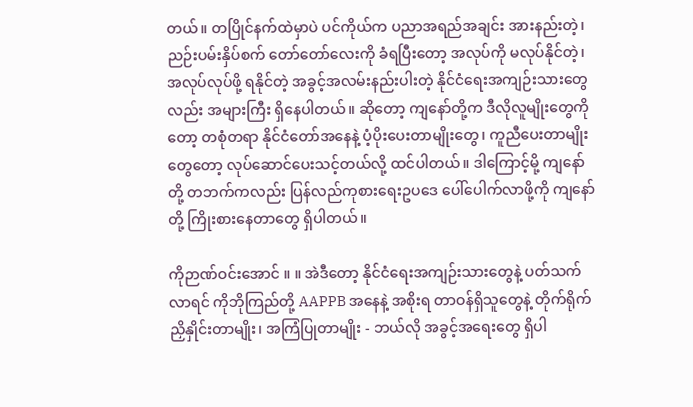တယ်။ တပြိုင်နက်ထဲမှာပဲ ပင်ကိုယ်က ပညာအရည်အချင်း အားနည်းတဲ့၊ ညဉ်းပမ်းနှိပ်စက် တော်တော်လေးကို ခံရပြီးတော့ အလုပ်ကို မလုပ်နိုင်တဲ့၊ အလုပ်လုပ်ဖို့ ရနိုင်တဲ့ အခွင့်အလမ်းနည်းပါးတဲ့ နိုင်ငံရေးအကျဉ်းသားတွေလည်း အများကြီး ရှိနေပါတယ်။ ဆိုတော့ ကျနော်တို့က ဒီလိုလူမျိုးတွေကိုတော့ တစုံတရာ နိုင်ငံတော်အနေနဲ့ ပံ့ပိုးပေးတာမျိုးတွေ၊ ကူညီပေးတာမျိုးတွေတော့ လုပ်ဆောင်ပေးသင့်တယ်လို့ ထင်ပါတယ်။ ဒါကြောင့်မို့ ကျနော်တို့ တဘက်ကလည်း ပြန်လည်ကုစားရေးဥပဒေ ပေါ်ပေါက်လာဖို့ကို ကျနော်တို့ ကြိုးစားနေတာတွေ ရှိပါတယ်။

ကိုဉာဏ်ဝင်းအောင် ။ ။ အဲဒီတော့ နိုင်ငံရေးအကျဉ်းသားတွေနဲ့ ပတ်သက်လာရင် ကိုဘိုကြည်တို့ AAPPB အနေနဲ့ အစိုးရ တာဝန်ရှိသူတွေနဲ့ တိုက်ရိုက်ညှိနှိုင်းတာမျိုး၊ အကြံပြုတာမျိုး - ဘယ်လို အခွင့်အရေးတွေ ရှိပါ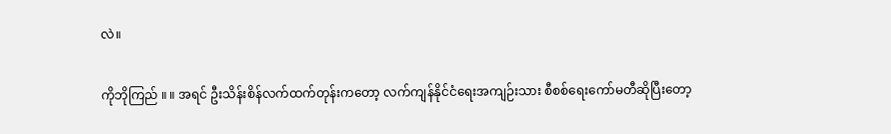လဲ။

ကိုဘိုကြည် ။ ။ အရင် ဦးသိန်းစိန်လက်ထက်တုန်းကတော့ လက်ကျန်နိုင်ငံရေးအကျဉ်းသား စီစစ်ရေးကော်မတီဆိုပြီးတော့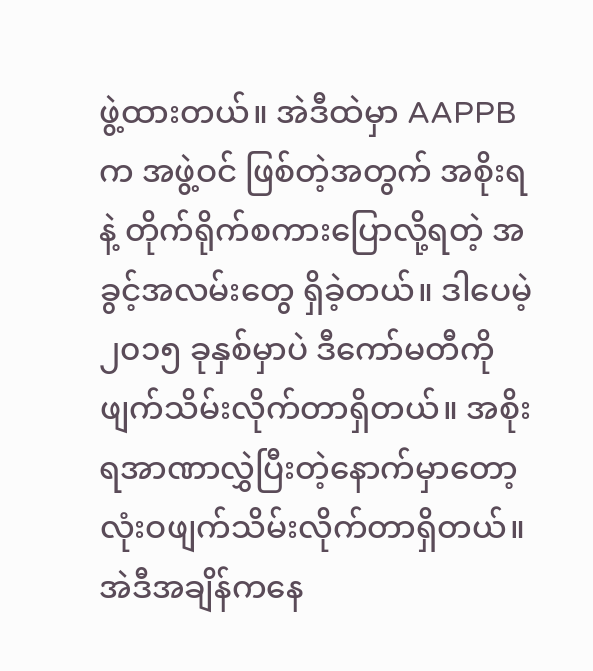ဖွဲ့ထားတယ်။ အဲဒီထဲမှာ AAPPB က အဖွဲ့ဝင် ဖြစ်တဲ့အတွက် အစိုးရနဲ့ တိုက်ရိုက်စကားပြောလို့ရတဲ့ အခွင့်အလမ်းတွေ ရှိခဲ့တယ်။ ဒါပေမဲ့ ၂၀၁၅ ခုနှစ်မှာပဲ ဒီကော်မတီကို ဖျက်သိမ်းလိုက်တာရှိတယ်။ အစိုးရအာဏာလွှဲပြီးတဲ့နောက်မှာတော့ လုံးဝဖျက်သိမ်းလိုက်တာရှိတယ်။ အဲဒီအချိန်ကနေ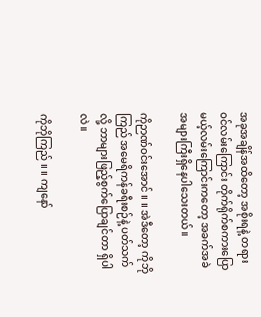အခုအချိန်အထိတော့ အစိုးရနဲ့ တရားဝင်လမ်းကြောင်း တိုက်ရိုက်စကားပြောမယ့်လမ်းကြောင်းကတော့ အခက်အခဲ အများကြီးရှိနေပါသေးတယ်။

ကိုဉာဏ်ဝင်းအောင် ။ ။ အဲဒီတော့ ကိုဘိုကြည် အမေရိကန်ခရီးစဉ်နဲ့ ပတ်သက်လို့ ဘာများဖြည့်စွက်ပြောချင်တာ ရှိပါလဲ။

ကိုဘိုကြည် ။ ။ ကျနော်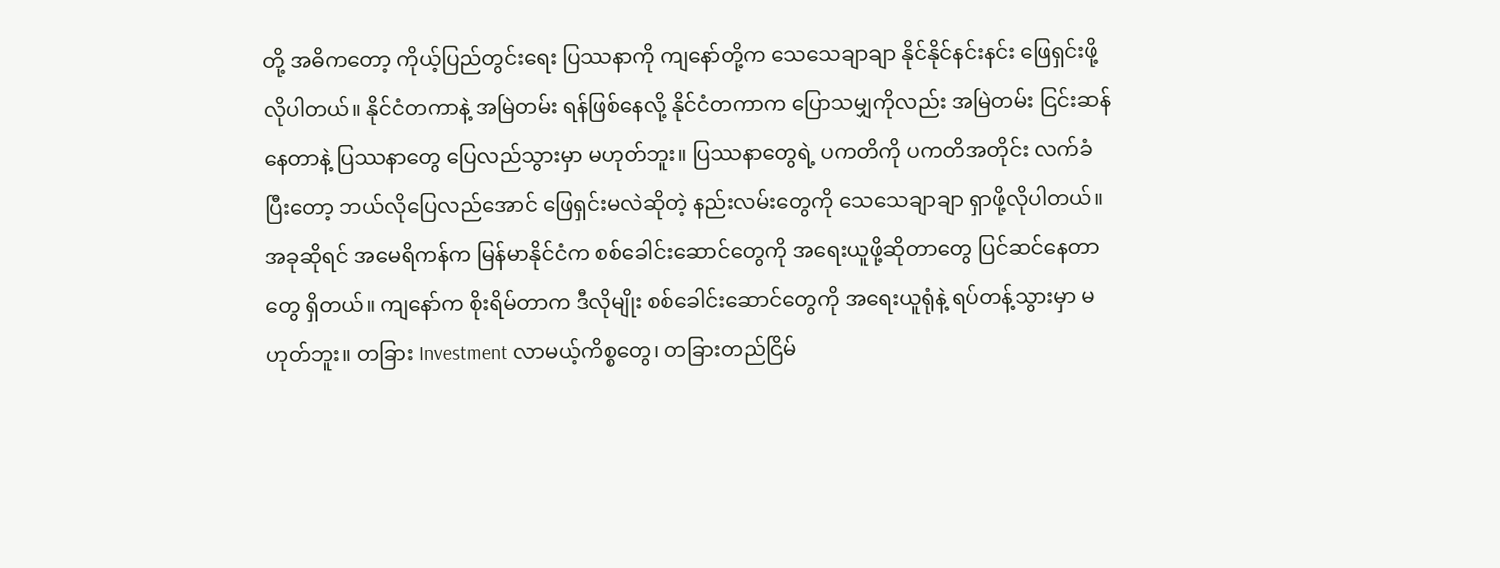တို့ အဓိကတော့ ကိုယ့်ပြည်တွင်းရေး ပြဿနာကို ကျနော်တို့က သေသေချာချာ နိုင်နိုင်နင်းနင်း ဖြေရှင်းဖို့ လိုပါတယ်။ နိုင်ငံတကာနဲ့ အမြဲတမ်း ရန်ဖြစ်နေလို့ နိုင်ငံတကာက ပြောသမျှကိုလည်း အမြဲတမ်း ငြင်းဆန်နေတာနဲ့ ပြဿနာတွေ ပြေလည်သွားမှာ မဟုတ်ဘူး။ ပြဿနာတွေရဲ့ ပကတိကို ပကတိအတိုင်း လက်ခံပြီးတော့ ဘယ်လိုပြေလည်အောင် ဖြေရှင်းမလဲဆိုတဲ့ နည်းလမ်းတွေကို သေသေချာချာ ရှာဖို့လိုပါတယ်။ အခုဆိုရင် အမေရိကန်က မြန်မာနိုင်ငံက စစ်ခေါင်းဆောင်တွေကို အရေးယူဖို့ဆိုတာတွေ ပြင်ဆင်နေတာတွေ ရှိတယ်။ ကျနော်က စိုးရိမ်တာက ဒီလိုမျိုး စစ်ခေါင်းဆောင်တွေကို အရေးယူရုံနဲ့ ရပ်တန့်သွားမှာ မဟုတ်ဘူး။ တခြား Investment လာမယ့်ကိစ္စတွေ၊ တခြားတည်ငြိမ်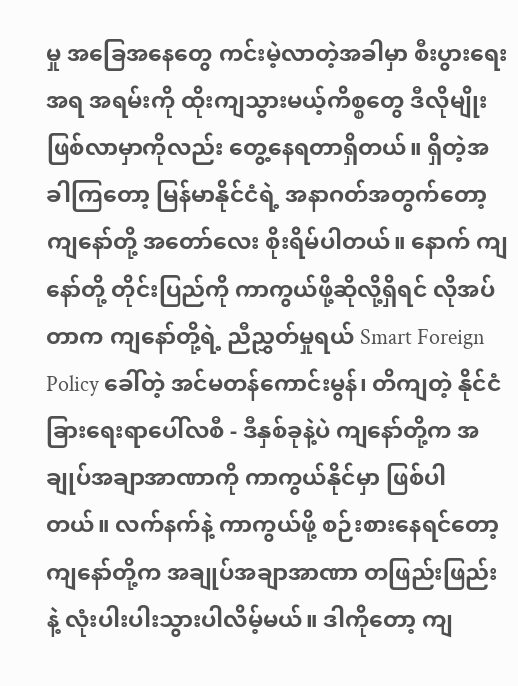မှု အခြေအနေတွေ ကင်းမဲ့လာတဲ့အခါမှာ စီးပွားရေးအရ အရမ်းကို ထိုးကျသွားမယ့်ကိစ္စတွေ ဒီလိုမျိုး ဖြစ်လာမှာကိုလည်း တွေ့နေရတာရှိတယ်။ ရှိတဲ့အခါကြတော့ မြန်မာနိုင်ငံရဲ့ အနာဂတ်အတွက်တော့ ကျနော်တို့ အတော်လေး စိုးရိမ်ပါတယ်။ နောက် ကျနော်တို့ တိုင်းပြည်ကို ကာကွယ်ဖို့ဆိုလို့ရှိရင် လိုအပ်တာက ကျနော်တို့ရဲ့ ညီညွှတ်မှုရယ် Smart Foreign Policy ခေါ်တဲ့ အင်မတန်ကောင်းမွန်၊ တိကျတဲ့ နိုင်ငံခြားရေးရာပေါ်လစီ - ဒီနှစ်ခုနဲ့ပဲ ကျနော်တို့က အချုပ်အချာအာဏာကို ကာကွယ်နိုင်မှာ ဖြစ်ပါတယ်။ လက်နက်နဲ့ ကာကွယ်ဖို့ စဉ်းစားနေရင်တော့ ကျနော်တို့က အချုပ်အချာအာဏာ တဖြည်းဖြည်းနဲ့ လုံးပါးပါးသွားပါလိမ့်မယ်။ ဒါကိုတော့ ကျ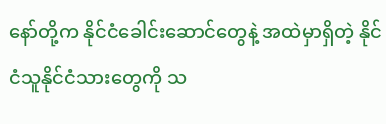နော်တို့က နိုင်ငံခေါင်းဆောင်တွေနဲ့ အထဲမှာရှိတဲ့ နိုင်ငံသူနိုင်ငံသားတွေကို သ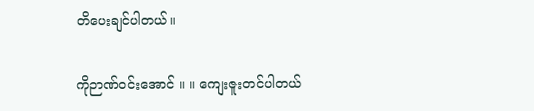တိပေးချင်ပါတယ်။

ကိုဉာဏ်ဝင်းအောင် ။ ။ ကျေးဇူးတင်ပါတယ်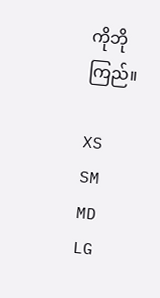ကိုဘိုကြည်။

XS
SM
MD
LG